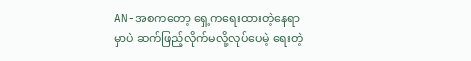AN-အစကတော့ ရှေ့ကရေးထားတဲ့နေရာမှာပဲ ဆက်ဖြည့်လိုက်မလို့လုပ်ပေမဲ့ ရေးတဲ့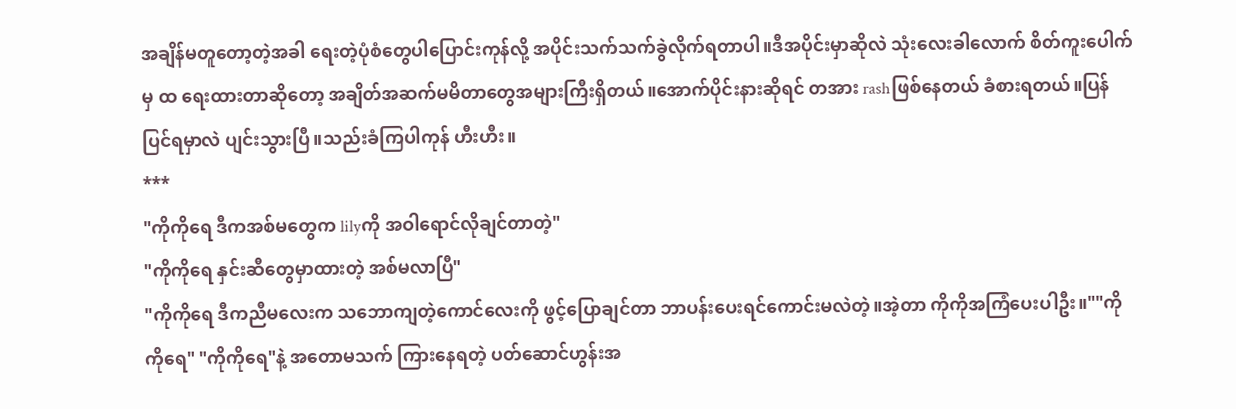အချိန်မတူတော့တဲ့အခါ ရေးတဲ့ပုံစံတွေပါပြောင်းကုန်လို့ အပိုင်းသက်သက်ခွဲလိုက်ရတာပါ။ဒီအပိုင်းမှာဆိုလဲ သုံးလေးခါလောက် စိတ်ကူးပေါက်မှ ထ ရေးထားတာဆိုတော့ အချိတ်အဆက်မမိတာတွေအများကြီးရှိတယ်။အောက်ပိုင်းနားဆိုရင် တအား rashဖြစ်နေတယ် ခံစားရတယ်။ပြန်ပြင်ရမှာလဲ ပျင်းသွားပြီ။သည်းခံကြပါကုန် ဟီးဟီး။
***
"ကိုကိုရေ ဒီကအစ်မတွေက lilyကို အဝါရောင်လိုချင်တာတဲ့"
"ကိုကိုရေ နှင်းဆီတွေမှာထားတဲ့ အစ်မလာပြီ"
"ကိုကိုရေ ဒီကညီမလေးက သဘောကျတဲ့ကောင်လေးကို ဖွင့်ပြောချင်တာ ဘာပန်းပေးရင်ကောင်းမလဲတဲ့။အဲ့တာ ကိုကိုအကြံပေးပါဦး။""ကိုကိုရေ" "ကိုကိုရေ"နဲ့ အတောမသက် ကြားနေရတဲ့ ပတ်ဆောင်ဟွန်းအ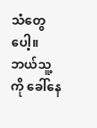သံတွေပေါ့။
ဘယ်သူ့ကို ခေါ်နေ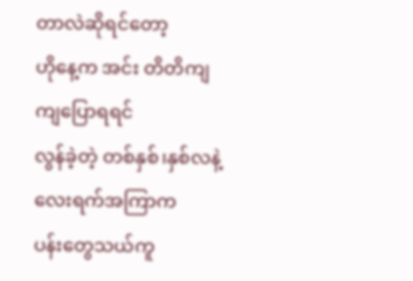တာလဲဆိုရင်တော့
ဟိုနေ့က အင်း တိတိကျကျပြောရရင်
လွန်ခဲ့တဲ့ တစ်နှစ်၊နှစ်လနဲ့ လေးရက်အကြာက
ပန်းတွေသယ်ကူ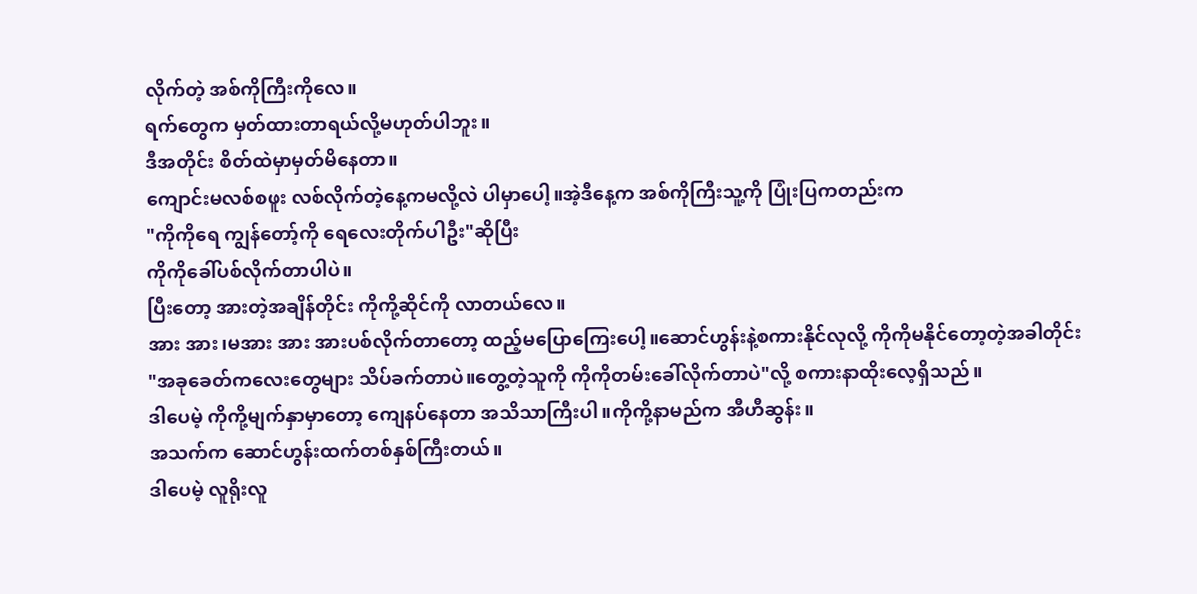လိုက်တဲ့ အစ်ကိုကြီးကိုလေ။
ရက်တွေက မှတ်ထားတာရယ်လို့မဟုတ်ပါဘူး။
ဒီအတိုင်း စိတ်ထဲမှာမှတ်မိနေတာ။
ကျောင်းမလစ်စဖူး လစ်လိုက်တဲ့နေ့ကမလို့လဲ ပါမှာပေါ့။အဲ့ဒီနေ့က အစ်ကိုကြီးသူ့ကို ပြုံးပြကတည်းက
"ကိုကိုရေ ကျွန်တော့်ကို ရေလေးတိုက်ပါဦး"ဆိုပြီး
ကိုကိုခေါ်ပစ်လိုက်တာပါပဲ။
ပြီးတော့ အားတဲ့အချိန်တိုင်း ကိုကို့ဆိုင်ကို လာတယ်လေ။
အား အား၊မအား အား အားပစ်လိုက်တာတော့ ထည့်မပြောကြေးပေါ့။ဆောင်ဟွန်းနဲ့စကားနိုင်လုလို့ ကိုကိုမနိုင်တော့တဲ့အခါတိုင်း
"အခုခေတ်ကလေးတွေများ သိပ်ခက်တာပဲ။တွေ့တဲ့သူကို ကိုကိုတမ်းခေါ်လိုက်တာပဲ"လို့ စကားနာထိုးလေ့ရှိသည်။
ဒါပေမဲ့ ကိုကို့မျက်နှာမှာတော့ ကျေနပ်နေတာ အသိသာကြီးပါ။ကိုကို့နာမည်က အီဟီဆွန်း။
အသက်က ဆောင်ဟွန်းထက်တစ်နှစ်ကြီးတယ်။
ဒါပေမဲ့ လူရိုးလူ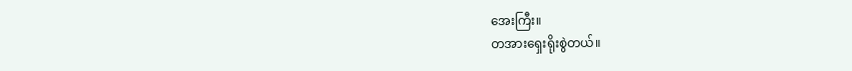အေးကြီး။
တအားရှေးရိုးစွဲတယ်။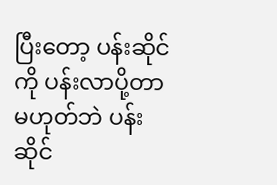ပြီးတော့ ပန်းဆိုင်ကို ပန်းလာပို့တာမဟုတ်ဘဲ ပန်းဆိုင်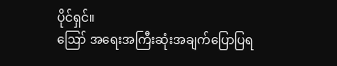ပိုင်ရှင်။
ဪ အရေးအကြီးဆုံးအချက်ပြောပြရ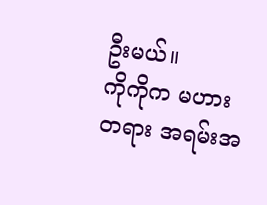ဦးမယ်။
ကိုကိုက မဟားတရား အရမ်းအ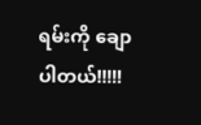ရမ်းကို ချောပါတယ်!!!!!